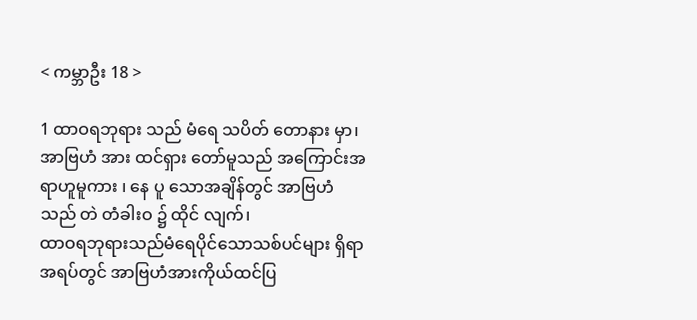< ကမ္ဘာဦး 18 >

1 ထာဝရဘုရား သည် မံရေ သပိတ် တောနား မှာ၊ အာဗြဟံ အား ထင်ရှား တော်မူသည် အကြောင်းအရာဟူမူကား ၊ နေ ပူ သောအချိန်တွင် အာဗြဟံသည် တဲ တံခါးဝ ၌ ထိုင် လျက်၊
ထာဝရဘုရားသည်မံရေပိုင်သောသစ်ပင်များ ရှိရာအရပ်တွင် အာဗြဟံအားကိုယ်ထင်ပြ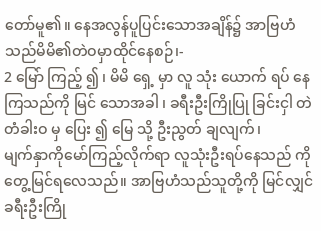တော်မူ၏။ နေအလွန်ပူပြင်းသောအချိန်၌ အာဗြဟံသည်မိမိ၏တဲဝမှာထိုင်နေစဉ်၊-
2 မြော် ကြည့် ၍ ၊ မိမိ ရှေ့ မှာ လူ သုံး ယောက် ရပ် နေကြသည်ကို မြင် သောအခါ ၊ ခရီးဦးကြိုပြု ခြင်းငှါ တဲ တံခါးဝ မှ ပြေး ၍ မြေ သို့ ဦးညွတ် ချလျက်၊
မျက်နှာကိုမော်ကြည့်လိုက်ရာ လူသုံးဦးရပ်နေသည် ကိုတွေ့မြင်ရလေသည်။ အာဗြဟံသည်သူတို့ကို မြင်လျှင် ခရီးဦးကြို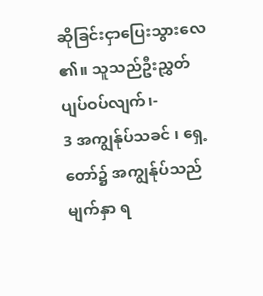ဆိုခြင်းငှာပြေးသွားလေ၏။ သူသည်ဦးညွှတ်ပျပ်ဝပ်လျက်၊-
3 အကျွန်ုပ်သခင် ၊ ရှေ့ တော်၌ အကျွန်ုပ်သည် မျက်နှာ ရ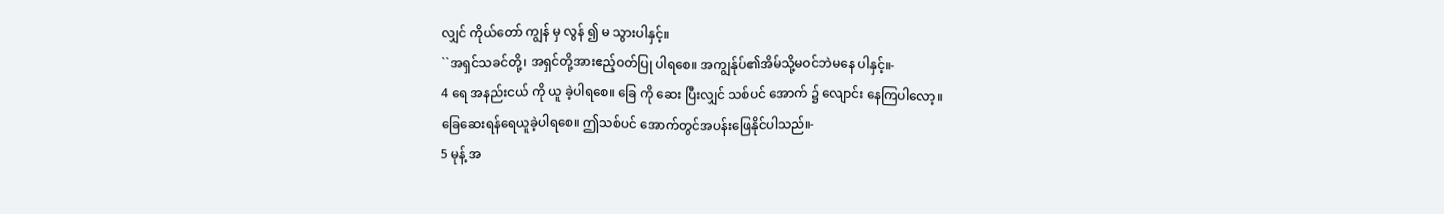လျှင် ကိုယ်တော် ကျွန် မှ လွန် ၍ မ သွားပါနှင့်။
``အရှင်သခင်တို့၊ အရှင်တို့အားဧည့်ဝတ်ပြု ပါရစေ။ အကျွန်ုပ်၏အိမ်သို့မဝင်ဘဲမနေ ပါနှင့်။-
4 ရေ အနည်းငယ် ကို ယူ ခဲ့ပါရစေ။ ခြေ ကို ဆေး ပြီးလျှင် သစ်ပင် အောက် ၌ လျောင်း နေကြပါလော့။
ခြေဆေးရန်ရေယူခဲ့ပါရစေ။ ဤသစ်ပင် အောက်တွင်အပန်းဖြေနိုင်ပါသည်။-
5 မုန့် အ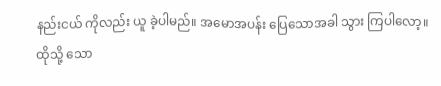နည်းငယ် ကိုလည်း ယူ ခဲ့ပါမည်။ အမောအပန်း ပြေသောအခါ သွား ကြပါလော့။ ထိုသို့ သော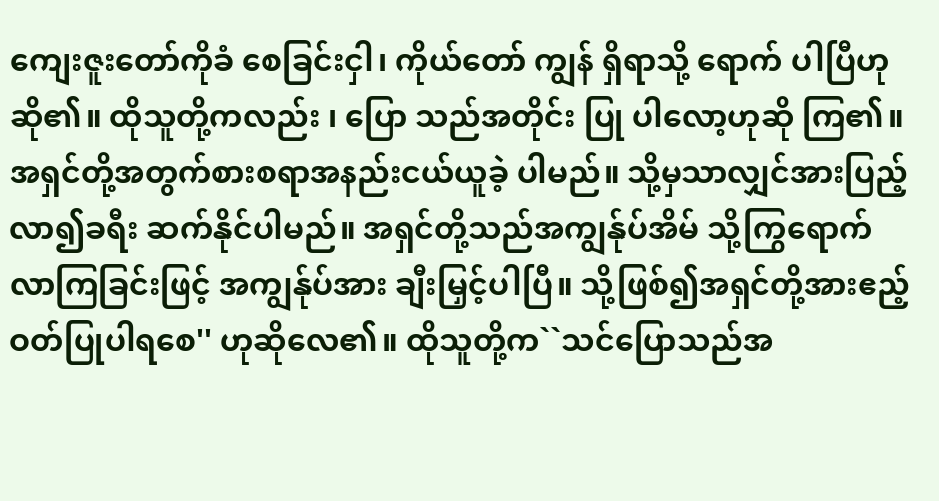ကျေးဇူးတော်ကိုခံ စေခြင်းငှါ၊ ကိုယ်တော် ကျွန် ရှိရာသို့ ရောက် ပါပြီဟုဆို၏။ ထိုသူတို့ကလည်း ၊ ပြော သည်အတိုင်း ပြု ပါလော့ဟုဆို ကြ၏။
အရှင်တို့အတွက်စားစရာအနည်းငယ်ယူခဲ့ ပါမည်။ သို့မှသာလျှင်အားပြည့်လာ၍ခရီး ဆက်နိုင်ပါမည်။ အရှင်တို့သည်အကျွန်ုပ်အိမ် သို့ကြွရောက်လာကြခြင်းဖြင့် အကျွန်ုပ်အား ချီးမြှင့်ပါပြီ။ သို့ဖြစ်၍အရှင်တို့အားဧည့် ဝတ်ပြုပါရစေ'' ဟုဆိုလေ၏။ ထိုသူတို့က``သင်ပြောသည်အ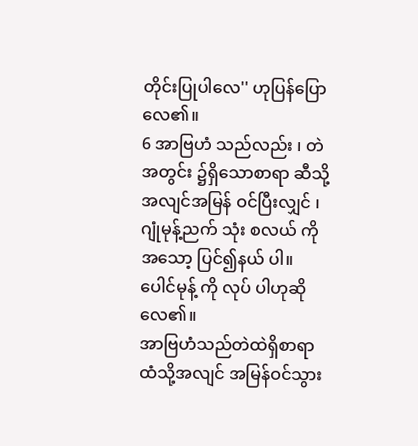တိုင်းပြုပါလေ'' ဟုပြန်ပြောလေ၏။
6 အာဗြဟံ သည်လည်း ၊ တဲ အတွင်း ၌ရှိသောစာရာ ဆီသို့ အလျင်အမြန် ဝင်ပြီးလျှင် ၊ ဂျုံမုန့်ညက် သုံး စလယ် ကို အသော့ ပြင်၍နယ် ပါ။ ပေါင်မုန့် ကို လုပ် ပါဟုဆို လေ၏။
အာဗြဟံသည်တဲထဲရှိစာရာထံသို့အလျင် အမြန်ဝင်သွား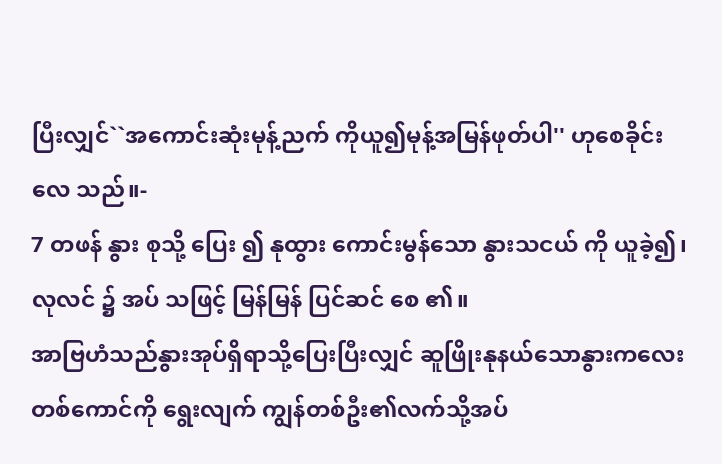ပြီးလျှင်``အကောင်းဆုံးမုန့်ညက် ကိုယူ၍မုန့်အမြန်ဖုတ်ပါ'' ဟုစေခိုင်းလေ သည်။-
7 တဖန် နွား စုသို့ ပြေး ၍ နုထွား ကောင်းမွန်သော နွားသငယ် ကို ယူခဲ့၍၊ လုလင် ၌ အပ် သဖြင့် မြန်မြန် ပြင်ဆင် စေ ၏။
အာဗြဟံသည်နွားအုပ်ရှိရာသို့ပြေးပြီးလျှင် ဆူဖြိုးနုနယ်သောနွားကလေးတစ်ကောင်ကို ရွေးလျက် ကျွန်တစ်ဦး၏လက်သို့အပ်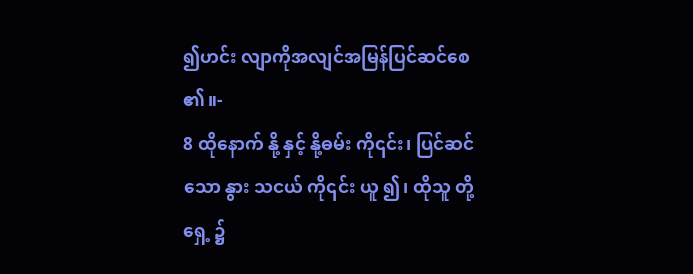၍ဟင်း လျာကိုအလျင်အမြန်ပြင်ဆင်စေ၏။-
8 ထိုနောက် နို့ နှင့် နို့ဓမ်း ကို၎င်း၊ ပြင်ဆင် သော နွား သငယ် ကို၎င်း ယူ ၍၊ ထိုသူ တို့ရှေ့ ၌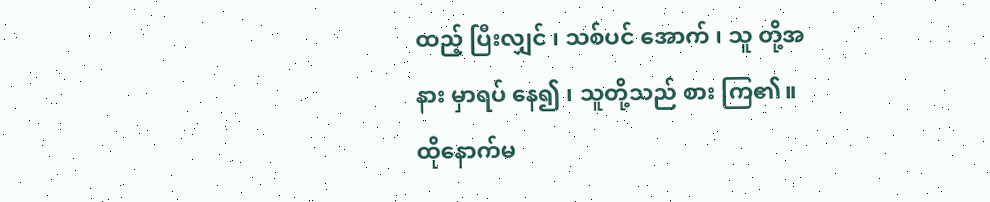ထည့် ပြီးလျှင် ၊ သစ်ပင် အောက် ၊ သူ တို့အနား မှာရပ် နေ၍ ၊ သူတို့သည် စား ကြ၏။
ထိုနောက်မ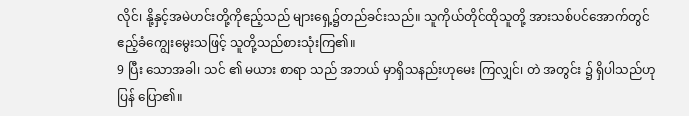လိုင်၊ နို့နှင့်အမဲဟင်းတို့ကိုဧည့်သည် များရှေ့၌တည်ခင်းသည်။ သူကိုယ်တိုင်ထိုသူတို့ အားသစ်ပင်အောက်တွင်ဧည့်ခံကျွေးမွေးသဖြင့် သူတို့သည်စားသုံးကြ၏။
9 ပြီး သောအခါ၊ သင် ၏ မယား စာရာ သည် အဘယ် မှာရှိသနည်းဟုမေး ကြလျှင်၊ တဲ အတွင်း ၌ ရှိပါသည်ဟု ပြန် ပြော၏။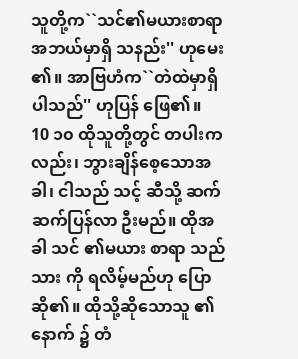သူတို့က``သင်၏မယားစာရာအဘယ်မှာရှိ သနည်း'' ဟုမေး၏။ အာဗြဟံက``တဲထဲမှာရှိပါသည်'' ဟုပြန် ဖြေ၏။
10 ၁၀ ထိုသူတို့တွင် တပါးကလည်း၊ ဘွားချိန်စေ့သောအခါ၊ ငါသည် သင့် ဆီသို့ ဆက်ဆက်ပြန်လာ ဦးမည်။ ထိုအခါ သင် ၏မယား စာရာ သည် သား ကို ရလိမ့်မည်ဟု ပြောဆို၏။ ထိုသို့ဆိုသောသူ ၏နောက် ၌ တံ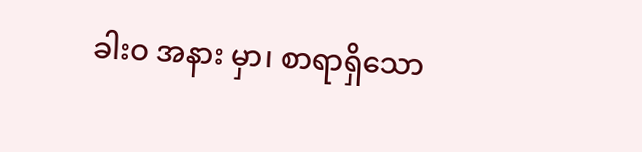ခါးဝ အနား မှာ၊ စာရာရှိသော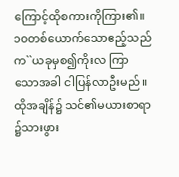ကြောင့်ထိုစကားကိုကြား၏။
၁၀တစ်ယောက်သောဧည့်သည်က``ယခုမှစ၍ကိုးလ ကြာသောအခါ ငါပြန်လာဦးမည်။ ထိုအချိန်၌ သင်၏မယားစာရာ၌သားဖွား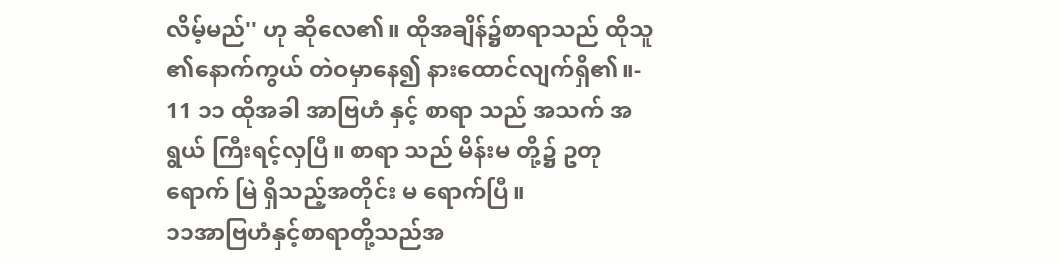လိမ့်မည်'' ဟု ဆိုလေ၏။ ထိုအချိန်၌စာရာသည် ထိုသူ၏နောက်ကွယ် တဲဝမှာနေ၍ နားထောင်လျက်ရှိ၏။-
11 ၁၁ ထိုအခါ အာဗြဟံ နှင့် စာရာ သည် အသက် အရွယ် ကြီးရင့်လှပြီ။ စာရာ သည် မိန်းမ တို့၌ ဥတုရောက် မြဲ ရှိသည့်အတိုင်း မ ရောက်ပြီ။
၁၁အာဗြဟံနှင့်စာရာတို့သည်အ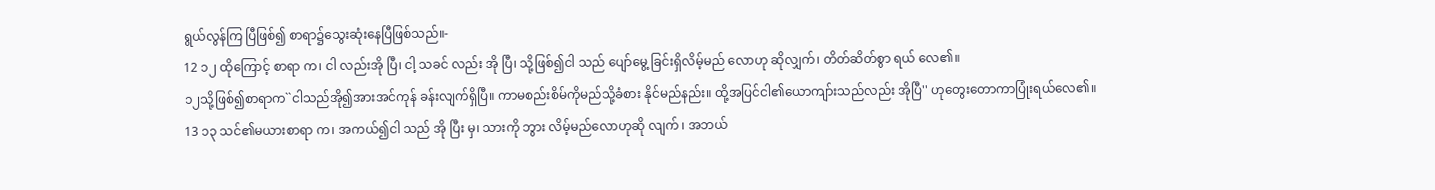ရွယ်လွန်ကြ ပြီဖြစ်၍ စာရာ၌သွေးဆုံးနေပြီဖြစ်သည်။-
12 ၁၂ ထိုကြောင့် စာရာ က၊ ငါ လည်းအို ပြီ၊ ငါ့ သခင် လည်း အို ပြီ၊ သို့ဖြစ်၍ငါ သည် ပျော်မွေ့ ခြင်းရှိလိမ့်မည် လောဟု ဆိုလျှက်၊ တိတ်ဆိတ်စွာ ရယ် လေ၏။
၁၂သို့ဖြစ်၍စာရာက``ငါသည်အို၍အားအင်ကုန် ခန်းလျက်ရှိပြီ။ ကာမစည်းစိမ်ကိုမည်သို့ခံစား နိုင်မည်နည်း။ ထို့အပြင်ငါ၏ယောကျာ်းသည်လည်း အိုပြီ'' ဟုတွေးတောကာပြုံးရယ်လေ၏။
13 ၁၃ သင်၏မယားစာရာ က၊ အကယ်၍ငါ သည် အို ပြီး မှ၊ သားကို ဘွား လိမ့်မည်လောဟုဆို လျက် ၊ အဘယ်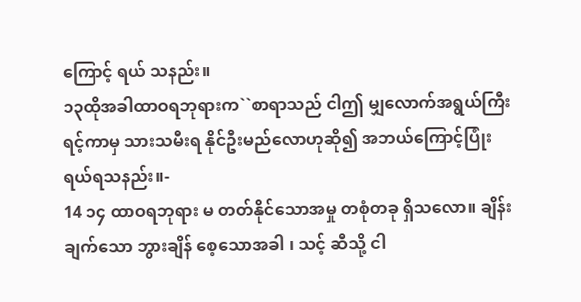ကြောင့် ရယ် သနည်း။
၁၃ထိုအခါထာဝရဘုရားက``စာရာသည် ငါဤ မျှလောက်အရွယ်ကြီးရင့်ကာမှ သားသမီးရ နိုင်ဦးမည်လောဟုဆို၍ အဘယ်ကြောင့်ပြုံး ရယ်ရသနည်း။-
14 ၁၄ ထာဝရဘုရား မ တတ်နိုင်သောအမှု တစုံတခု ရှိသလော။ ချိန်းချက်သော ဘွားချိန် စေ့သောအခါ ၊ သင့် ဆီသို့ ငါ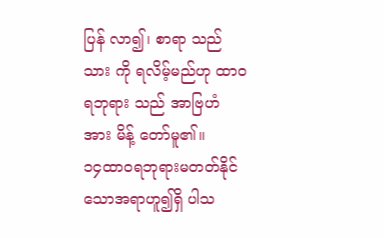ပြန် လာ၍၊ စာရာ သည် သား ကို ရလိမ့်မည်ဟု ထာဝရဘုရား သည် အာဗြဟံ အား မိန့် တော်မူ၏။
၁၄ထာဝရဘုရားမတတ်နိုင်သောအရာဟူ၍ရှိ ပါသ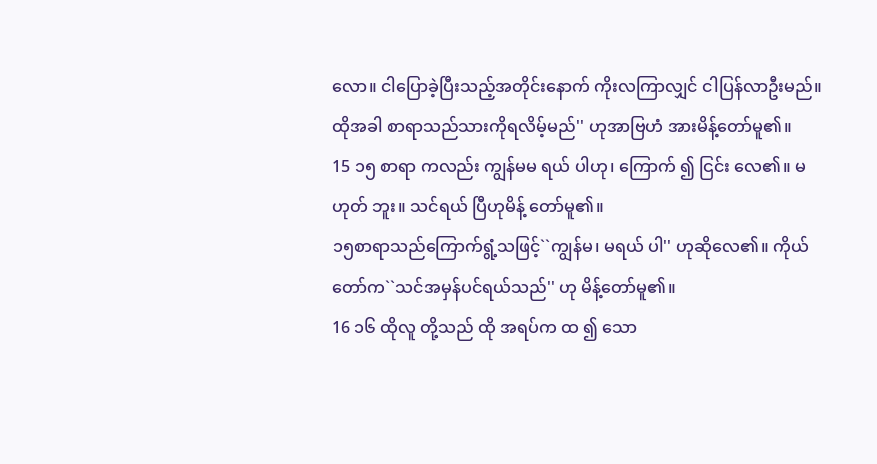လော။ ငါပြောခဲ့ပြီးသည့်အတိုင်းနောက် ကိုးလကြာလျှင် ငါပြန်လာဦးမည်။ ထိုအခါ စာရာသည်သားကိုရလိမ့်မည်'' ဟုအာဗြဟံ အားမိန့်တော်မူ၏။
15 ၁၅ စာရာ ကလည်း ကျွန်မမ ရယ် ပါဟု၊ ကြောက် ၍ ငြင်း လေ၏။ မဟုတ် ဘူး။ သင်ရယ် ပြီဟုမိန့် တော်မူ၏။
၁၅စာရာသည်ကြောက်ရွံ့သဖြင့်``ကျွန်မ၊ မရယ် ပါ'' ဟုဆိုလေ၏။ ကိုယ်တော်က``သင်အမှန်ပင်ရယ်သည်'' ဟု မိန့်တော်မူ၏။
16 ၁၆ ထိုလူ တို့သည် ထို အရပ်က ထ ၍ သော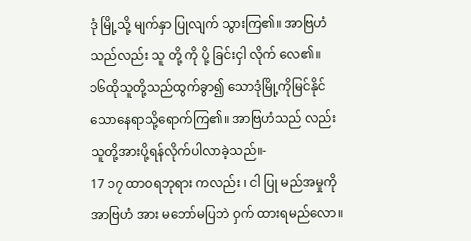ဒုံ မြို့သို့ မျက်နှာ ပြုလျက် သွားကြ၏။ အာဗြဟံ သည်လည်း သူ တို့ ကို ပို့ ခြင်းငှါ လိုက် လေ၏။
၁၆ထိုသူတို့သည်ထွက်ခွာ၍ သောဒုံမြို့ကိုမြင်နိုင် သောနေရာသို့ရောက်ကြ၏။ အာဗြဟံသည် လည်း သူတို့အားပို့ရန်လိုက်ပါလာခဲ့သည်။-
17 ၁၇ ထာဝရဘုရား ကလည်း ၊ ငါ ပြု မည်အမှုကို အာဗြဟံ အား မဘော်မပြဘဲ ဝှက် ထားရမည်လော။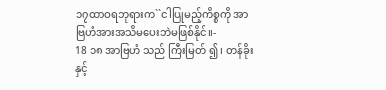၁၇ထာဝရဘုရားက``ငါပြုမည့်ကိစ္စကို အာဗြဟံအားအသိမပေးဘဲမဖြစ်နိုင်။-
18 ၁၈ အာဗြဟံ သည် ကြီးမြတ် ၍ ၊ တန်ခိုး နှင့်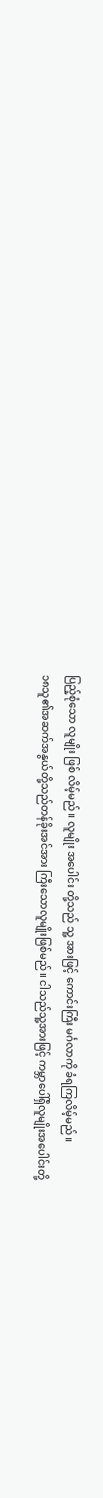ပြည့်စုံသော လူမျိုး ဖြစ် လိမ့်မည်။ လူမျိုး အပေါင်း တို့သည် သူ့ အားဖြင့် ကောင်းကြီး မင်္ဂလာကို ခံရကြလိမ့်မည်။
၁၈သူ၏အဆက်အနွယ်တို့သည်တန်ခိုးအင်အား ကြီးသောလူမျိုးဖြစ်မည်။ ငါသည်သူ့အားဖြင့် ကမ္ဘာပေါ်ရှိလူမျိုးအပေါင်းတို့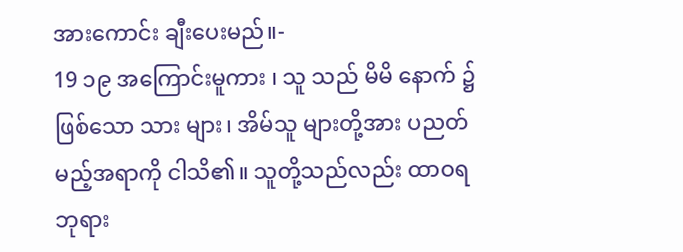အားကောင်း ချီးပေးမည်။-
19 ၁၉ အကြောင်းမူကား ၊ သူ သည် မိမိ နောက် ၌ ဖြစ်သော သား များ၊ အိမ်သူ များတို့အား ပညတ် မည့်အရာကို ငါသိ၏။ သူတို့သည်လည်း ထာဝရဘုရား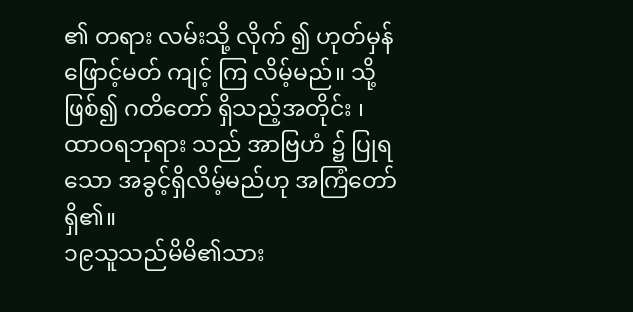၏ တရား လမ်းသို့ လိုက် ၍ ဟုတ်မှန် ဖြောင့်မတ် ကျင့် ကြ လိမ့်မည်။ သို့ဖြစ်၍ ဂတိတော် ရှိသည့်အတိုင်း ၊ ထာဝရဘုရား သည် အာဗြဟံ ၌ ပြုရသော အခွင့်ရှိလိမ့်မည်ဟု အကြံတော်ရှိ၏။
၁၉သူသည်မိမိ၏သား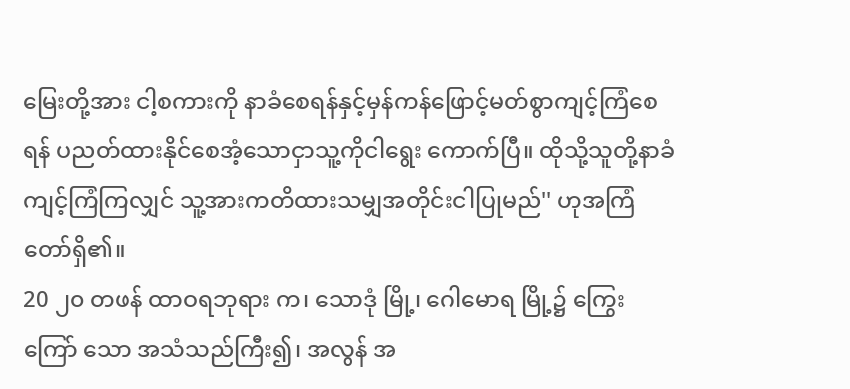မြေးတို့အား ငါ့စကားကို နာခံစေရန်နှင့်မှန်ကန်ဖြောင့်မတ်စွာကျင့်ကြံစေ ရန် ပညတ်ထားနိုင်စေအံ့သောငှာသူ့ကိုငါရွေး ကောက်ပြီ။ ထိုသို့သူတို့နာခံကျင့်ကြံကြလျှင် သူ့အားကတိထားသမျှအတိုင်းငါပြုမည်'' ဟုအကြံတော်ရှိ၏။
20 ၂၀ တဖန် ထာဝရဘုရား က၊ သောဒုံ မြို့၊ ဂေါမောရ မြို့၌ ကြွေးကြော် သော အသံသည်ကြီး၍၊ အလွန် အ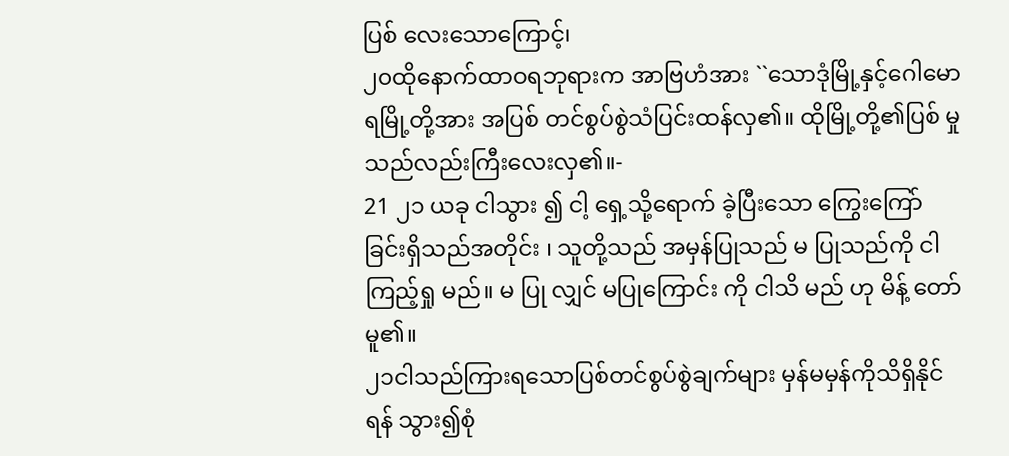ပြစ် လေးသောကြောင့်၊
၂၀ထိုနောက်ထာဝရဘုရားက အာဗြဟံအား ``သောဒုံမြို့နှင့်ဂေါမောရမြို့တို့အား အပြစ် တင်စွပ်စွဲသံပြင်းထန်လှ၏။ ထိုမြို့တို့၏ပြစ် မှုသည်လည်းကြီးလေးလှ၏။-
21 ၂၁ ယခု ငါသွား ၍ ငါ့ ရှေ့သို့ရောက် ခဲ့ပြီးသော ကြွေးကြော် ခြင်းရှိသည်အတိုင်း ၊ သူတို့သည် အမှန်ပြုသည် မ ပြုသည်ကို ငါကြည့်ရှု မည်။ မ ပြု လျှင် မပြုကြောင်း ကို ငါသိ မည် ဟု မိန့် တော်မူ၏။
၂၁ငါသည်ကြားရသောပြစ်တင်စွပ်စွဲချက်များ မှန်မမှန်ကိုသိရှိနိုင်ရန် သွား၍စုံ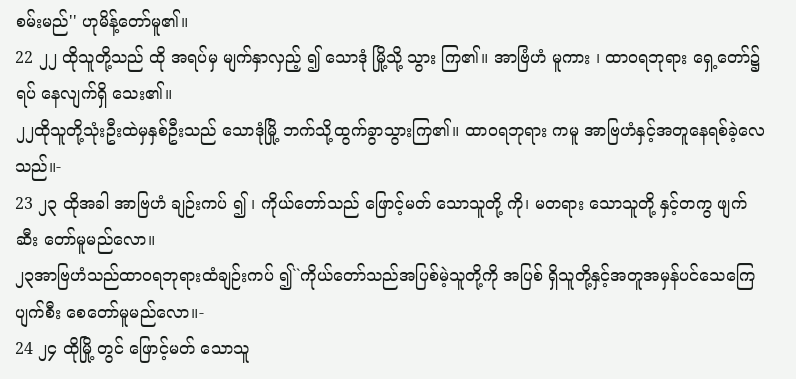စမ်းမည်'' ဟုမိန့်တော်မူ၏။
22 ၂၂ ထိုသူတို့သည် ထို အရပ်မှ မျက်နှာလှည့် ၍ သောဒုံ မြို့သို့ သွား ကြ၏။ အာဗြံဟံ မူကား ၊ ထာဝရဘုရား ရှေ့တော်၌ ရပ် နေလျက်ရှိ သေး၏။
၂၂ထိုသူတို့သုံးဦးထဲမှနှစ်ဦးသည် သောဒုံမြို့ ဘက်သို့ထွက်ခွာသွားကြ၏။ ထာဝရဘုရား ကမူ အာဗြဟံနှင့်အတူနေရစ်ခဲ့လေသည်။-
23 ၂၃ ထိုအခါ အာဗြဟံ ချဉ်းကပ် ၍ ၊ ကိုယ်တော်သည် ဖြောင့်မတ် သောသူတို့ ကို၊ မတရား သောသူတို့ နှင့်တကွ ဖျက်ဆီး တော်မူမည်လော။
၂၃အာဗြဟံသည်ထာဝရဘုရားထံချဉ်းကပ် ၍``ကိုယ်တော်သည်အပြစ်မဲ့သူတို့ကို အပြစ် ရှိသူတို့နှင့်အတူအမှန်ပင်သေကြေပျက်စီး စေတော်မူမည်လော။-
24 ၂၄ ထိုမြို့ တွင် ဖြောင့်မတ် သောသူ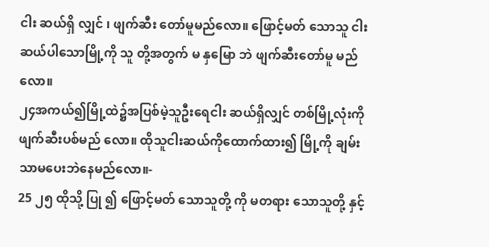ငါး ဆယ်ရှိ လျှင် ၊ ဖျက်ဆီး တော်မူမည်လော။ ဖြောင့်မတ် သောသူ ငါး ဆယ်ပါသောမြို့ကို သူ တို့အတွက် မ နှမြော ဘဲ ဖျက်ဆီးတော်မူ မည်လော။
၂၄အကယ်၍မြို့ထဲ၌အပြစ်မဲ့သူဦးရေငါး ဆယ်ရှိလျှင် တစ်မြို့လုံးကိုဖျက်ဆီးပစ်မည် လော။ ထိုသူငါးဆယ်ကိုထောက်ထား၍ မြို့ကို ချမ်းသာမပေးဘဲနေမည်လော။-
25 ၂၅ ထိုသို့ ပြု ၍ ဖြောင့်မတ် သောသူတို့ ကို မတရား သောသူတို့ နှင့်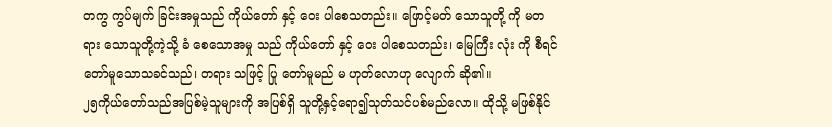တကွ ကွပ်မျက် ခြင်းအမှုသည် ကိုယ်တော် နှင့် ဝေး ပါစေသတည်း။ ဖြောင့်မတ် သောသူတို့ ကို မတရား သောသူတို့ကဲ့သို့ ခံ စေသောအမှု သည် ကိုယ်တော် နှင့် ဝေး ပါစေသတည်း၊ မြေကြီး လုံး ကို စီရင် တော်မူသောသခင်သည်၊ တရား သဖြင့် ပြု တော်မူမည် မ ဟုတ်လောဟု လျောက် ဆို၏။
၂၅ကိုယ်တော်သည်အပြစ်မဲ့သူများကို အပြစ်ရှိ သူတို့နှင့်ရော၍သုတ်သင်ပစ်မည်လော။ ထိုသို့ မဖြစ်နိုင်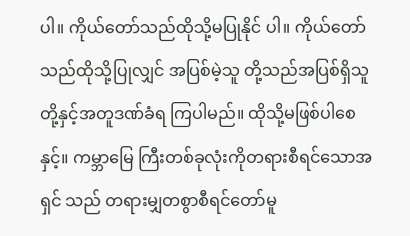ပါ။ ကိုယ်တော်သည်ထိုသို့မပြုနိုင် ပါ။ ကိုယ်တော်သည်ထိုသို့ပြုလျှင် အပြစ်မဲ့သူ တို့သည်အပြစ်ရှိသူတို့နှင့်အတူဒဏ်ခံရ ကြပါမည်။ ထိုသို့မဖြစ်ပါစေနှင့်။ ကမ္ဘာမြေ ကြီးတစ်ခုလုံးကိုတရားစီရင်သောအရှင် သည် တရားမျှတစွာစီရင်တော်မူ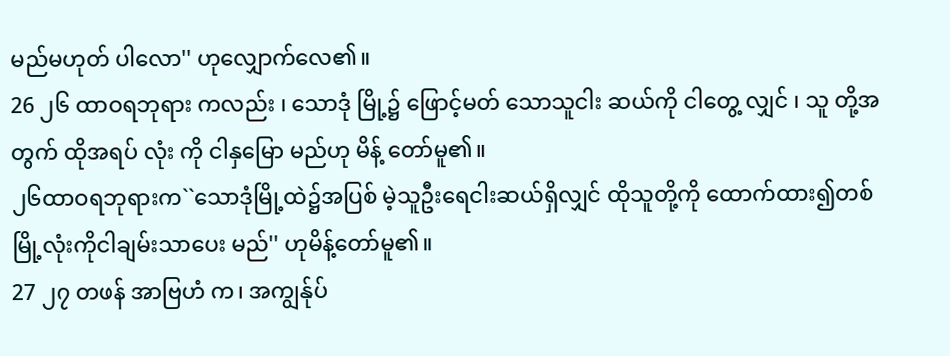မည်မဟုတ် ပါလော'' ဟုလျှောက်လေ၏။
26 ၂၆ ထာဝရဘုရား ကလည်း ၊ သောဒုံ မြို့၌ ဖြောင့်မတ် သောသူငါး ဆယ်ကို ငါတွေ့ လျှင် ၊ သူ တို့အတွက် ထိုအရပ် လုံး ကို ငါနှမြော မည်ဟု မိန့် တော်မူ၏။
၂၆ထာဝရဘုရားက``သောဒုံမြို့ထဲ၌အပြစ် မဲ့သူဦးရေငါးဆယ်ရှိလျှင် ထိုသူတို့ကို ထောက်ထား၍တစ်မြို့လုံးကိုငါချမ်းသာပေး မည်'' ဟုမိန့်တော်မူ၏။
27 ၂၇ တဖန် အာဗြဟံ က၊ အကျွန်ုပ်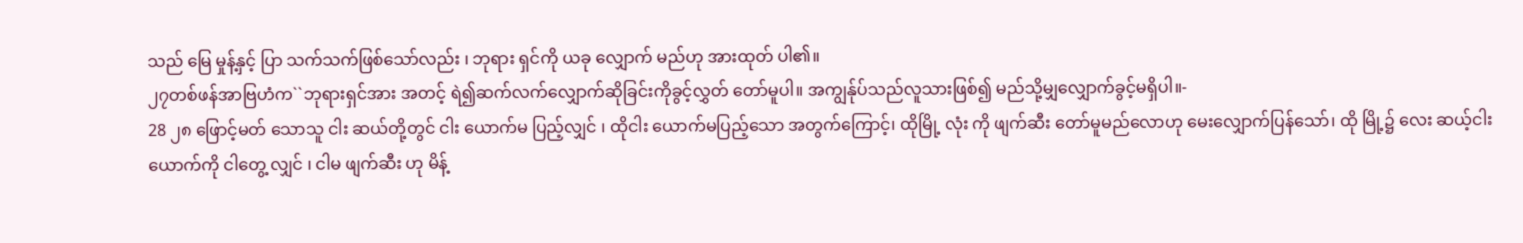သည် မြေ မှုန့်နှင့် ပြာ သက်သက်ဖြစ်သော်လည်း ၊ ဘုရား ရှင်ကို ယခု လျှောက် မည်ဟု အားထုတ် ပါ၏။
၂၇တစ်ဖန်အာဗြဟံက``ဘုရားရှင်အား အတင့် ရဲ၍ဆက်လက်လျှောက်ဆိုခြင်းကိုခွင့်လွှတ် တော်မူပါ။ အကျွန်ုပ်သည်လူသားဖြစ်၍ မည်သို့မျှလျှောက်ခွင့်မရှိပါ။-
28 ၂၈ ဖြောင့်မတ် သောသူ ငါး ဆယ်တို့တွင် ငါး ယောက်မ ပြည့်လျှင် ၊ ထိုငါး ယောက်မပြည့်သော အတွက်ကြောင့်၊ ထိုမြို့ လုံး ကို ဖျက်ဆီး တော်မူမည်လောဟု မေးလျှောက်ပြန်သော်၊ ထို မြို့၌ လေး ဆယ့်ငါး ယောက်ကို ငါတွေ့ လျှင် ၊ ငါမ ဖျက်ဆီး ဟု မိန့်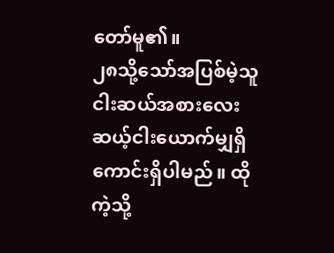တော်မူ၏။
၂၈သို့သော်အပြစ်မဲ့သူငါးဆယ်အစားလေး ဆယ့်ငါးယောက်မျှရှိကောင်းရှိပါမည်။ ထို ကဲ့သို့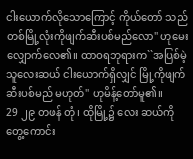ငါးယောက်လိုသောကြောင့် ကိုယ်တော် သည်တစ်မြို့လုံးကိုဖျက်ဆီးပစ်မည်လော'' ဟုမေးလျှောက်လေ၏။ ထာဝရဘုရားက``အပြစ်မဲ့သူလေးဆယ် ငါးယောက်ရှိလျှင် မြို့ကိုဖျက်ဆီးပစ်မည် မဟုတ်'' ဟုမိန့်တော်မူ၏။
29 ၂၉ တဖန် တုံ၊ ထိုမြို့၌ လေး ဆယ်ကိုတွေ့ကောင်း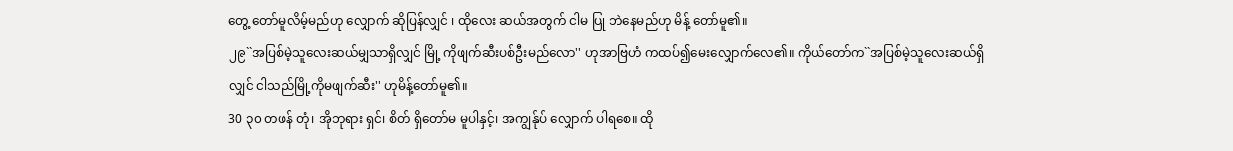တွေ့ တော်မူလိမ့်မည်ဟု လျှောက် ဆိုပြန်လျှင် ၊ ထိုလေး ဆယ်အတွက် ငါမ ပြု ဘဲနေမည်ဟု မိန့် တော်မူ၏။
၂၉``အပြစ်မဲ့သူလေးဆယ်မျှသာရှိလျှင် မြို့ ကိုဖျက်ဆီးပစ်ဦးမည်လော'' ဟုအာဗြဟံ ကထပ်၍မေးလျှောက်လေ၏။ ကိုယ်တော်က``အပြစ်မဲ့သူလေးဆယ်ရှိလျှင် ငါသည်မြို့ကိုမဖျက်ဆီး'' ဟုမိန့်တော်မူ၏။
30 ၃၀ တဖန် တုံ၊ အိုဘုရား ရှင်၊ စိတ် ရှိတော်မ မူပါနှင့်၊ အကျွန်ုပ် လျှောက် ပါရစေ။ ထို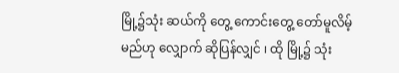မြို့၌သုံး ဆယ်ကို တွေ့ ကောင်းတွေ့ တော်မူလိမ့်မည်ဟု လျှောက် ဆိုပြန်လျှင် ၊ ထို မြို့၌ သုံး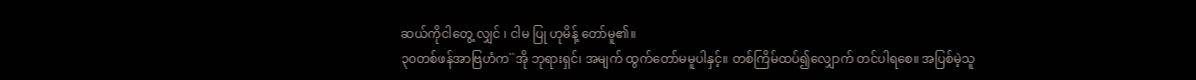ဆယ်ကိုငါတွေ့ လျှင် ၊ ငါမ ပြု ဟုမိန့် တော်မူ၏။
၃၀တစ်ဖန်အာဗြဟံက``အို ဘုရားရှင်၊ အမျက် ထွက်တော်မမူပါနှင့်။ တစ်ကြိမ်ထပ်၍လျှောက် တင်ပါရစေ။ အပြစ်မဲ့သူ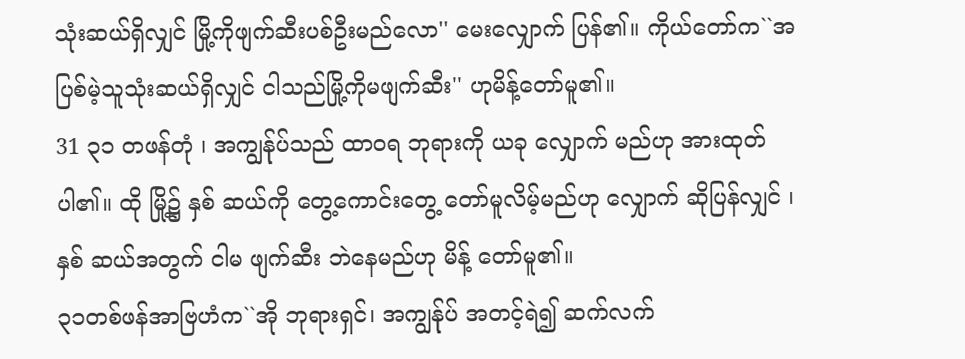သုံးဆယ်ရှိလျှင် မြို့ကိုဖျက်ဆီးပစ်ဦးမည်လော'' မေးလျှောက် ပြန်၏။ ကိုယ်တော်က``အပြစ်မဲ့သူသုံးဆယ်ရှိလျှင် ငါသည်မြို့ကိုမဖျက်ဆီး'' ဟုမိန့်တော်မူ၏။
31 ၃၁ တဖန်တုံ ၊ အကျွန်ုပ်သည် ထာဝရ ဘုရားကို ယခု လျှောက် မည်ဟု အားထုတ် ပါ၏။ ထို မြို့၌ နှစ် ဆယ်ကို တွေ့ကောင်းတွေ့ တော်မူလိမ့်မည်ဟု လျှောက် ဆိုပြန်လျှင် ၊ နှစ် ဆယ်အတွက် ငါမ ဖျက်ဆီး ဘဲနေမည်ဟု မိန့် တော်မူ၏။
၃၁တစ်ဖန်အာဗြဟံက``အို ဘုရားရှင်၊ အကျွန်ုပ် အတင့်ရဲ၍ ဆက်လက်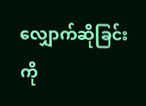လျှောက်ဆိုခြင်းကို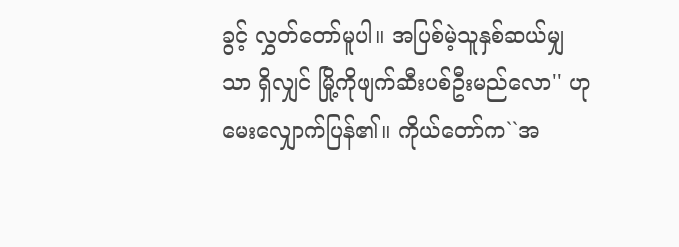ခွင့် လွှတ်တော်မူပါ။ အပြစ်မဲ့သူနှစ်ဆယ်မျှသာ ရှိလျှင် မြို့ကိုဖျက်ဆီးပစ်ဦးမည်လော'' ဟု မေးလျှောက်ပြန်၏။ ကိုယ်တော်က``အ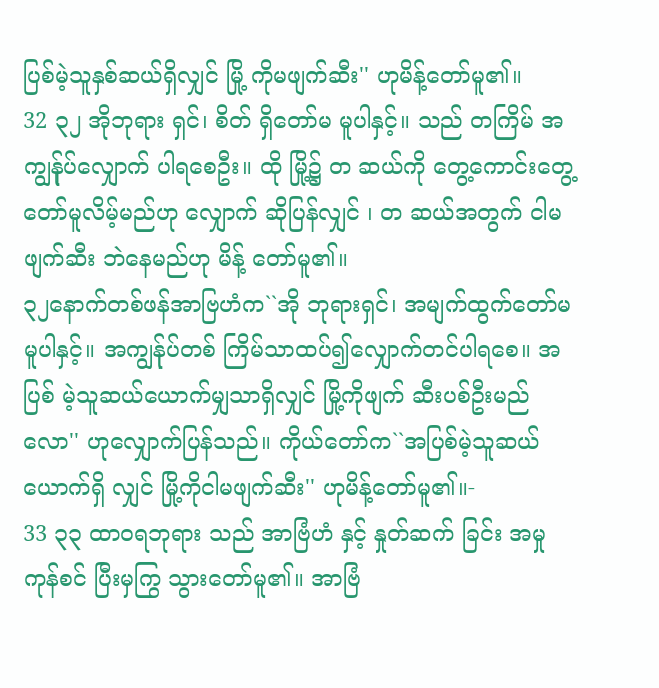ပြစ်မဲ့သူနှစ်ဆယ်ရှိလျှင် မြို့ ကိုမဖျက်ဆီး'' ဟုမိန့်တော်မူ၏။
32 ၃၂ အိုဘုရား ရှင်၊ စိတ် ရှိတော်မ မူပါနှင့်။ သည် တကြိမ် အကျွန်ုပ်လျှောက် ပါရစေဦး။ ထို မြို့၌ တ ဆယ်ကို တွေ့ကောင်းတွေ့ တော်မူလိမ့်မည်ဟု လျှောက် ဆိုပြန်လျှင် ၊ တ ဆယ်အတွက် ငါမ ဖျက်ဆီး ဘဲနေမည်ဟု မိန့် တော်မူ၏။
၃၂နောက်တစ်ဖန်အာဗြဟံက``အို ဘုရားရှင်၊ အမျက်ထွက်တော်မမူပါနှင့်။ အကျွန်ုပ်တစ် ကြိမ်သာထပ်၍လျှောက်တင်ပါရစေ။ အပြစ် မဲ့သူဆယ်ယောက်မျှသာရှိလျှင် မြို့ကိုဖျက် ဆီးပစ်ဦးမည်လော'' ဟုလျှောက်ပြန်သည်။ ကိုယ်တော်က``အပြစ်မဲ့သူဆယ်ယောက်ရှိ လျှင် မြို့ကိုငါမဖျက်ဆီး'' ဟုမိန့်တော်မူ၏။-
33 ၃၃ ထာဝရဘုရား သည် အာဗြံဟံ နှင့် နှုတ်ဆက် ခြင်း အမှုကုန်စင် ပြီးမှကြွ သွားတော်မူ၏။ အာဗြံ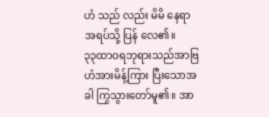ဟံ သည် လည်း မိမိ နေရာ အရပ်သို့ ပြန် လေ၏။
၃၃ထာဝရဘုရားသည်အာဗြဟံအားမိန့်ကြား ပြီးသောအခါ ကြွသွားတော်မူ၏။ အာ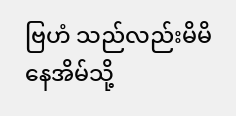ဗြဟံ သည်လည်းမိမိနေအိမ်သို့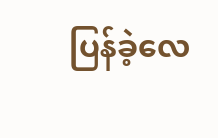ပြန်ခဲ့လေ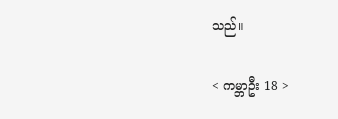သည်။

< ကမ္ဘာဦး 18 >